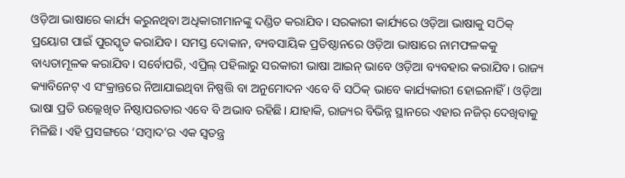ଓଡ଼ିଆ ଭାଷାରେ କାର୍ଯ୍ୟ କରୁନଥିବା ଅଧିକାରୀମାନଙ୍କୁ ଦଣ୍ଡିତ କରାଯିବ। ସରକାରୀ କାର୍ଯ୍ୟରେ ଓଡ଼ିଆ ଭାଷାକୁ ସଠିକ୍ ପ୍ରୟୋଗ ପାଇଁ ପୁରସ୍କୃତ କରାଯିବ। ସମସ୍ତ ଦୋକାନ, ବ୍ୟବସାୟିକ ପ୍ରତିଷ୍ଠାନରେ ଓଡ଼ିଆ ଭାଷାରେ ନାମଫଳକକୁ ବାଧ୍ୟତାମୂଳକ କରାଯିବ। ସର୍ବୋପରି, ଏପ୍ରିଲ୍ ପହିଲାରୁ ସରକାରୀ ଭାଷା ଆଇନ୍ ଭାବେ ଓଡ଼ିଆ ବ୍ୟବହାର କରାଯିବ। ରାଜ୍ୟ କ୍ୟାବିନେଟ୍ ଏ ସଂକ୍ରାନ୍ତରେ ନିଆଯାଇଥିବା ନିଷ୍ପତ୍ତି ବା ଅନୁମୋଦନ ଏବେ ବି ସଠିକ୍ ଭାବେ କାର୍ଯ୍ୟକାରୀ ହୋଇନାହିଁ। ଓଡ଼ିଆ ଭାଷା ପ୍ରତି ଉଲ୍ଲେଖିତ ନିଷ୍ଠାପରତାର ଏବେ ବି ଅଭାବ ରହିଛି। ଯାହାକି, ରାଜ୍ୟର ବିଭିନ୍ନ ସ୍ଥାନରେ ଏହାର ନଜିର୍ ଦେଖିବାକୁ ମିଳିଛି। ଏହି ପ୍ରସଙ୍ଗରେ ‘ସମ୍ବାଦ’ର ଏକ ସ୍ୱତନ୍ତ୍ର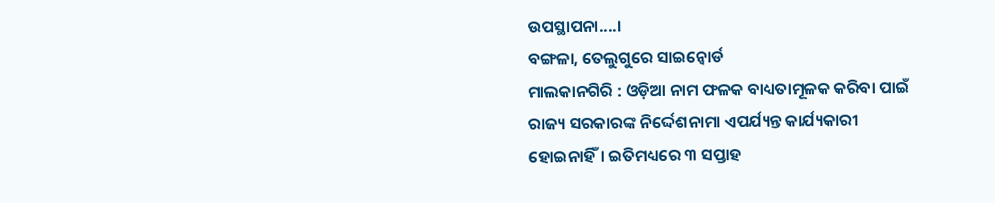ଉପସ୍ଥାପନା....।
ବଙ୍ଗଳା, ତେଲୁଗୁରେ ସାଇନ୍ବୋର୍ଡ
ମାଲକାନଗିରି : ଓଡ଼ିଆ ନାମ ଫଳକ ବାଧ୍ୟତାମୂଳକ କରିବା ପାଇଁ ରାଜ୍ୟ ସରକାରଙ୍କ ନିର୍ଦ୍ଦେଶନାମା ଏପର୍ଯ୍ୟନ୍ତ କାର୍ଯ୍ୟକାରୀ ହୋଇନାହିଁ। ଇତିମଧ୍ୟରେ ୩ ସପ୍ତାହ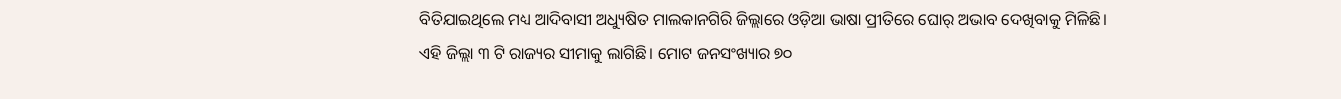ବିତିଯାଇଥିଲେ ମଧ୍ୟ ଆଦିବାସୀ ଅଧ୍ୟୁଷିତ ମାଲକାନଗିରି ଜିଲ୍ଲାରେ ଓଡ଼ିଆ ଭାଷା ପ୍ରୀତିରେ ଘୋର୍ ଅଭାବ ଦେଖିବାକୁ ମିଳିଛି।
ଏହି ଜିଲ୍ଲା ୩ ଟି ରାଜ୍ୟର ସୀମାକୁ ଲାଗିଛି। ମୋଟ ଜନସଂଖ୍ୟାର ୭୦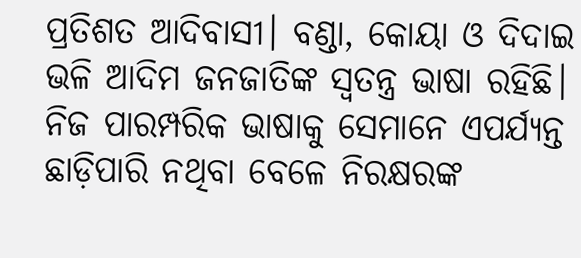ପ୍ରତିଶତ ଆଦିବାସୀ। ବଣ୍ଡା, କୋୟା ଓ ଦିଦାଇ ଭଳି ଆଦିମ ଜନଜାତିଙ୍କ ସ୍ୱତନ୍ତ୍ର ଭାଷା ରହିଛି। ନିଜ ପାରମ୍ପରିକ ଭାଷାକୁ ସେମାନେ ଏପର୍ଯ୍ୟନ୍ତ ଛାଡ଼ିପାରି ନଥିବା ବେଳେ ନିରକ୍ଷରଙ୍କ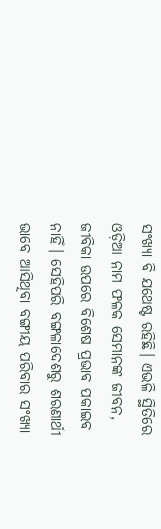ସଂଖ୍ୟା ବି ଯଥେଷ୍ଟ ରହିଛି। ଏଭଳି ସ୍ଥିତିରେ ଓଡ଼ିଆ ନାମ ଫଳକ ସେମାନଙ୍କ ଜୀବନ, ଜୀବିକା ଉପରେ ବିଶେଷ ପ୍ରଭାବ ପକାଇବ ନାହିଁ। ସେହିପରି ବଙ୍ଗଳାଦେଶରୁ ଶରଣାର୍ଥୀ ଭାବେ ଆସିଥିବା ବଙ୍ଗୀୟ ପରିବାର ସଂଖ୍ୟା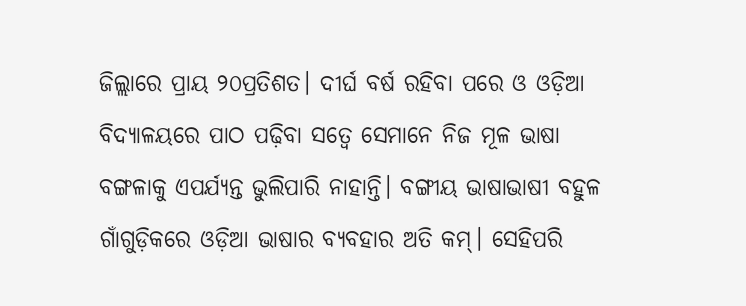ଜିଲ୍ଲାରେ ପ୍ରାୟ ୨୦ପ୍ରତିଶତ। ଦୀର୍ଘ ବର୍ଷ ରହିବା ପରେ ଓ ଓଡ଼ିଆ ବିଦ୍ୟାଳୟରେ ପାଠ ପଢ଼ିବା ସତ୍ୱେ ସେମାନେ ନିଜ ମୂଳ ଭାଷା ବଙ୍ଗଳାକୁ ଏପର୍ଯ୍ୟନ୍ତ ଭୁଲିପାରି ନାହାନ୍ତି। ବଙ୍ଗୀୟ ଭାଷାଭାଷୀ ବହୁଳ ଗାଁଗୁଡ଼ିକରେ ଓଡ଼ିଆ ଭାଷାର ବ୍ୟବହାର ଅତି କମ୍। ସେହିପରି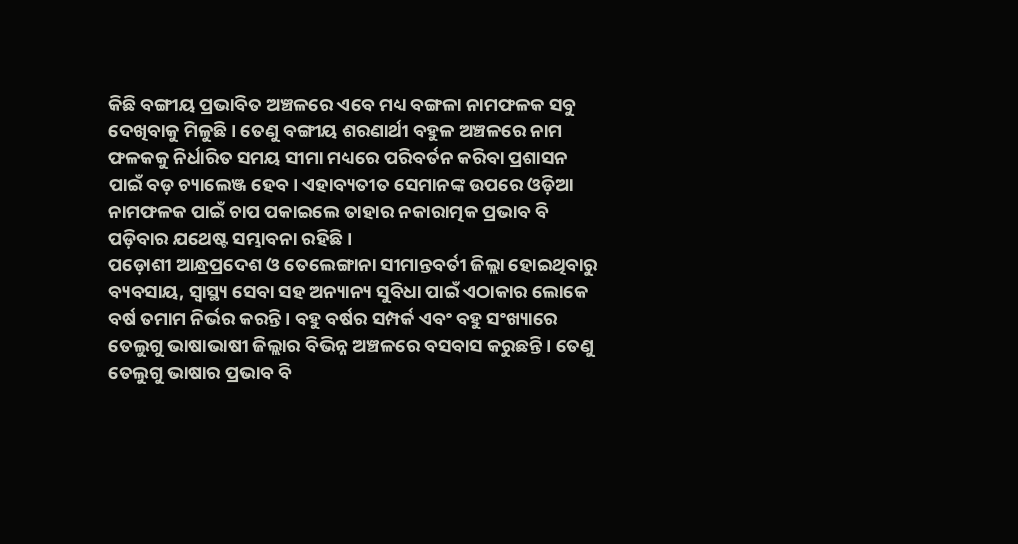କିଛି ବଙ୍ଗୀୟ ପ୍ରଭାବିତ ଅଞ୍ଚଳରେ ଏବେ ମଧ୍ୟ ବଙ୍ଗଳା ନାମଫଳକ ସବୁ ଦେଖିବାକୁ ମିଳୁଛି। ତେଣୁ ବଙ୍ଗୀୟ ଶରଣାର୍ଥୀ ବହୁଳ ଅଞ୍ଚଳରେ ନାମ ଫଳକକୁ ନିର୍ଧାରିତ ସମୟ ସୀମା ମଧ୍ୟରେ ପରିବର୍ତନ କରିବା ପ୍ରଶାସନ ପାଇଁ ବଡ଼ ଚ୍ୟାଲେଞ୍ଜ ହେବ। ଏହାବ୍ୟତୀତ ସେମାନଙ୍କ ଉପରେ ଓଡ଼ିଆ ନାମଫଳକ ପାଇଁ ଚାପ ପକାଇଲେ ତାହାର ନକାରାତ୍ମକ ପ୍ରଭାବ ବି ପଡ଼ିବାର ଯଥେଷ୍ଟ ସମ୍ଭାବନା ରହିଛି।
ପଡ଼ୋଶୀ ଆନ୍ଧ୍ରପ୍ରଦେଶ ଓ ତେଲେଙ୍ଗାନା ସୀମାନ୍ତବର୍ତୀ ଜିଲ୍ଲା ହୋଇଥିବାରୁ ବ୍ୟବସାୟ, ସ୍ୱାସ୍ଥ୍ୟ ସେବା ସହ ଅନ୍ୟାନ୍ୟ ସୁବିଧା ପାଇଁ ଏଠାକାର ଲୋକେ ବର୍ଷ ତମାମ ନିର୍ଭର କରନ୍ତି। ବହୁ ବର୍ଷର ସମ୍ପର୍କ ଏବଂ ବହୁ ସଂଖ୍ୟାରେ ତେଲୁଗୁ ଭାଷାଭାଷୀ ଜିଲ୍ଲାର ବିଭିନ୍ନ ଅଞ୍ଚଳରେ ବସବାସ କରୁଛନ୍ତି। ତେଣୁ ତେଲୁଗୁ ଭାଷାର ପ୍ରଭାବ ବି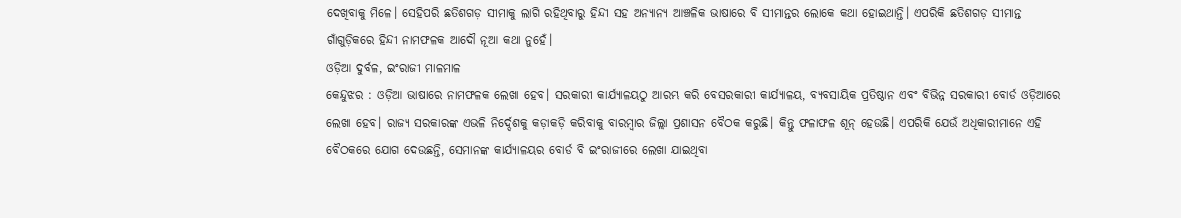ଦେଖିବାକୁ ମିଳେ। ସେହିପରି ଛତିଶଗଡ଼ ସୀମାକୁ ଲାଗି ରହିଥିବାରୁ ହିନ୍ଦୀ ସହ ଅନ୍ୟାନ୍ୟ ଆଞ୍ଚଳିକ ଭାଷାରେ ବି ସୀମାନ୍ତର ଲୋକେ କଥା ହୋଇଥାନ୍ତି। ଏପରିକି ଛତିଶଗଡ଼ ସୀମାନ୍ତ ଗାଁଗୁଡ଼ିକରେ ହିନ୍ଦୀ ନାମଫଳକ ଆଦୌ ନୂଆ କଥା ନୁହେଁ।
ଓଡ଼ିଆ ଦୁର୍ବଳ, ଇଂରାଜୀ ମାଳମାଳ
କେନ୍ଦୁଝର : ଓଡ଼ିଆ ଭାଷାରେ ନାମଫଳକ ଲେଖା ହେବ। ସରକାରୀ କାର୍ଯ୍ୟାଳୟଠୁ ଆରମ୍ଭ କରି ବେସରକାରୀ କାର୍ଯ୍ୟାଳୟ, ବ୍ୟବସାୟିକ ପ୍ରତିଷ୍ଠାନ ଏବଂ ବିଭିନ୍ନ ସରକାରୀ ବୋର୍ଡ ଓଡ଼ିଆରେ ଲେଖା ହେବ। ରାଜ୍ୟ ସରକାରଙ୍କ ଏଭଳି ନିର୍ଦ୍ଦେଶକୁ କଡ଼ାକଡ଼ି କରିବାକୁ ବାରମ୍ବାର ଜିଲ୍ଲା ପ୍ରଶାସନ ବୈଠକ କରୁଛି। କିନ୍ତୁ ଫଳାଫଳ ଶୂନ୍ ହେଉଛି। ଏପରିକି ଯେଉଁ ଅଧିକାରୀମାନେ ଏହି ବୈଠକରେ ଯୋଗ ଦେଉଛନ୍ତି, ସେମାନଙ୍କ କାର୍ଯ୍ୟାଳୟର ବୋର୍ଡ ବି ଇଂରାଜୀରେ ଲେଖା ଯାଇଥିବା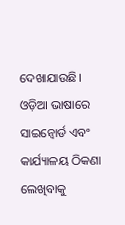ଦେଖାଯାଉଛି।
ଓଡ଼ିଆ ଭାଷାରେ ସାଇନ୍ବୋର୍ଡ ଏବଂ କାର୍ଯ୍ୟାଳୟ ଠିକଣା ଲେଖିବାକୁ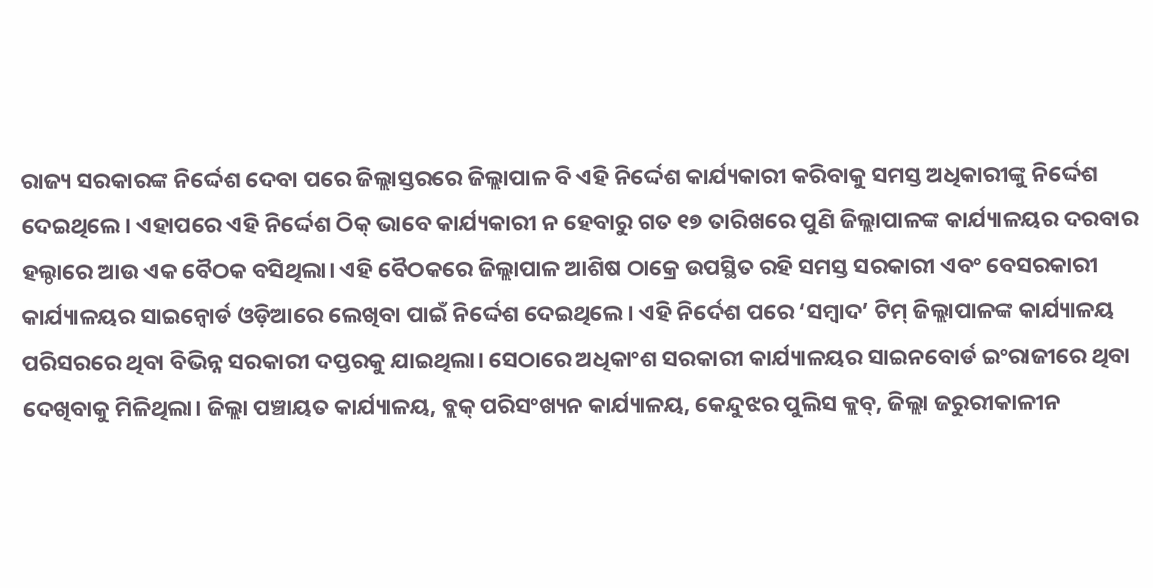ରାଜ୍ୟ ସରକାରଙ୍କ ନିର୍ଦ୍ଦେଶ ଦେବା ପରେ ଜିଲ୍ଲାସ୍ତରରେ ଜିଲ୍ଲାପାଳ ବି ଏହି ନିର୍ଦ୍ଦେଶ କାର୍ଯ୍ୟକାରୀ କରିବାକୁ ସମସ୍ତ ଅଧିକାରୀଙ୍କୁ ନିର୍ଦ୍ଦେଶ ଦେଇଥିଲେ। ଏହାପରେ ଏହି ନିର୍ଦ୍ଦେଶ ଠିକ୍ ଭାବେ କାର୍ଯ୍ୟକାରୀ ନ ହେବାରୁ ଗତ ୧୭ ତାରିଖରେ ପୁଣି ଜିଲ୍ଲାପାଳଙ୍କ କାର୍ଯ୍ୟାଳୟର ଦରବାର ହଲ୍ଠାରେ ଆଉ ଏକ ବୈଠକ ବସିଥିଲା। ଏହି ବୈଠକରେ ଜିଲ୍ଲାପାଳ ଆଶିଷ ଠାକ୍ରେ ଉପସ୍ଥିତ ରହି ସମସ୍ତ ସରକାରୀ ଏବଂ ବେସରକାରୀ କାର୍ଯ୍ୟାଳୟର ସାଇନ୍ବୋର୍ଡ ଓଡ଼ିଆରେ ଲେଖିବା ପାଇଁ ନିର୍ଦ୍ଦେଶ ଦେଇଥିଲେ। ଏହି ନିର୍ଦେଶ ପରେ ‘ସମ୍ବାଦ’ ଟିମ୍ ଜିଲ୍ଲାପାଳଙ୍କ କାର୍ଯ୍ୟାଳୟ ପରିସରରେ ଥିବା ବିଭିନ୍ନ ସରକାରୀ ଦପ୍ତରକୁ ଯାଇଥିଲା। ସେଠାରେ ଅଧିକାଂଶ ସରକାରୀ କାର୍ଯ୍ୟାଳୟର ସାଇନବୋର୍ଡ ଇଂରାଜୀରେ ଥିବା ଦେଖିବାକୁ ମିଳିଥିଲା। ଜିଲ୍ଲା ପଞ୍ଚାୟତ କାର୍ଯ୍ୟାଳୟ, ବ୍ଲକ୍ ପରିସଂଖ୍ୟନ କାର୍ଯ୍ୟାଳୟ, କେନ୍ଦୁଝର ପୁଲିସ କ୍ଲବ୍, ଜିଲ୍ଲା ଜରୁରୀକାଳୀନ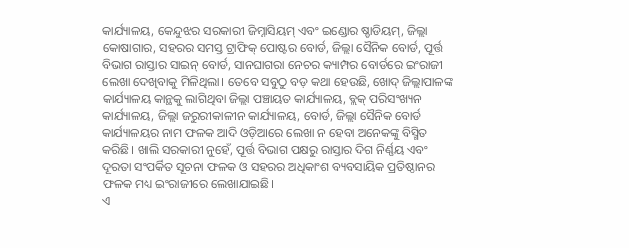କାର୍ଯ୍ୟାଳୟ, କେନ୍ଦୁଝର ସରକାରୀ ଜିମ୍ନାସିୟମ୍ ଏବଂ ଇଣ୍ଡୋର ଷ୍ଡାଡିୟମ୍, ଜିଲ୍ଲା କୋଷାଗାର, ସହରର ସମସ୍ତ ଟ୍ରାଫିକ୍ ପୋଷ୍ଟର ବୋର୍ଡ, ଜିଲ୍ଲା ସୈନିକ ବୋର୍ଡ, ପୂର୍ତ୍ତ ବିଭାଗ ରାସ୍ତାର ସାଇନ୍ ବୋର୍ଡ, ସାନଘାଗରା ନେଚର କ୍ୟାମ୍ପର ବୋର୍ଡରେ ଇଂରାଜୀ ଲେଖା ଦେଖିବାକୁ ମିଳିଥିଲା। ତେବେ ସବୁଠୁ ବଡ଼ କଥା ହେଉଛି, ଖୋଦ୍ ଜିଲ୍ଲାପାଳଙ୍କ କାର୍ଯ୍ୟାଳୟ କାନ୍ଥକୁ ଲାଗିଥିବା ଜିଲ୍ଲା ପଞ୍ଚାୟତ କାର୍ଯ୍ୟାଳୟ, ବ୍ଲକ୍ ପରିସଂଖ୍ୟନ କାର୍ଯ୍ୟାଳୟ, ଜିଲ୍ଲା ଜରୁରୀକାଳୀନ କାର୍ଯ୍ୟାଳୟ, ବୋର୍ଡ, ଜିଲ୍ଲା ସୈନିକ ବୋର୍ଡ କାର୍ଯ୍ୟାଳୟର ନାମ ଫଳକ ଆଦି ଓଡ଼ିଆରେ ଲେଖା ନ ହେବା ଅନେକଙ୍କୁ ବିସ୍ମିତ କରିଛି। ଖାଲି ସରକାରୀ ନୁହେଁ, ପୂର୍ତ୍ତ ବିଭାଗ ପକ୍ଷରୁ ରାସ୍ତାର ଦିଗ ନିର୍ଣ୍ଣୟ ଏବଂ ଦୂରତା ସଂପର୍କିତ ସୂଚନା ଫଳକ ଓ ସହରର ଅଧିକାଂଶ ବ୍ୟବସାୟିକ ପ୍ରତିଷ୍ଠାନର ଫଳକ ମଧ୍ୟ ଇଂରାଜୀରେ ଲେଖାଯାଇଛି।
ଏ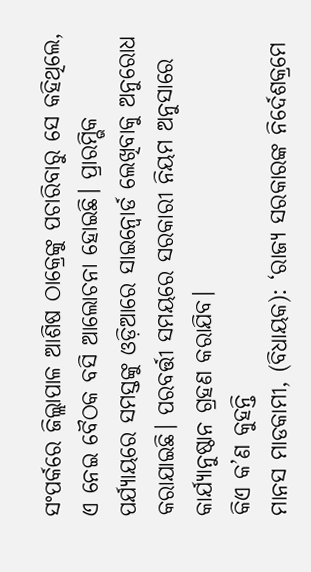ସଂପର୍କରେ ଜିଲ୍ଲାପାଳ ଆଶିଷ ଠାକ୍ରେଙ୍କୁ ପଚାରିବାରୁ ସେ କହିଥିଲେ, ଏ ନେଇ ବୈଠକ ବସି ଆଲୋଚନା ହୋଇଛି। ପ୍ରାରମ୍ଭିକ ପର୍ଯ୍ୟାୟରେ ସମସ୍ତଙ୍କୁ ଓଡ଼ିଆରେ ସାଇନ୍ବୋର୍ଡ ଲେଖିବାକୁ ଅନୁରୋଧ କରାଯାଇଛି। ପରବର୍ତ୍ତୀ ସମୟରେ ସରକାରୀ ନିୟମ ଅନୁସାରେ କାର୍ଯ୍ୟାନୁଷ୍ଠାନ ଗ୍ରହଣ କରାଯିବ।
କିଏ କ’ଣ କୁହନ୍ତି
ମାନସ ମାଡକାମୀ, (ବିଧାୟକ): ‘ରାଜ୍ୟ ସରକାରଙ୍କ ନିର୍ଦେଶକ୍ରମେ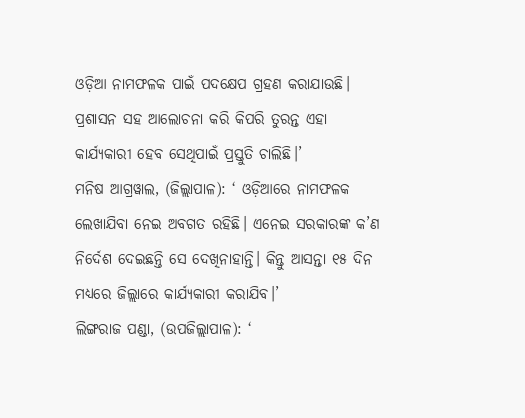ଓଡ଼ିଆ ନାମଫଳକ ପାଇଁ ପଦକ୍ଷେପ ଗ୍ରହଣ କରାଯାଉଛି। ପ୍ରଶାସନ ସହ ଆଲୋଚନା କରି କିପରି ତୁରନ୍ତ ଏହା କାର୍ଯ୍ୟକାରୀ ହେବ ସେଥିପାଇଁ ପ୍ରସ୍ତୁତି ଚାଲିଛି।’
ମନିଷ ଆଗ୍ରୱାଲ, (ଜିଲ୍ଲାପାଳ): ‘ ଓଡ଼ିଆରେ ନାମଫଳକ ଲେଖାଯିବା ନେଇ ଅବଗତ ରହିଛି। ଏନେଇ ସରକାରଙ୍କ କ’ଣ ନିର୍ଦେଶ ଦେଇଛନ୍ତି ସେ ଦେଖିନାହାନ୍ତି। କିନ୍ତୁ ଆସନ୍ତା ୧୫ ଦିନ ମଧ୍ୟରେ ଜିଲ୍ଲାରେ କାର୍ଯ୍ୟକାରୀ କରାଯିବ।’
ଲିଙ୍ଗରାଜ ପଣ୍ଡା, (ଉପଜିଲ୍ଲାପାଳ): ‘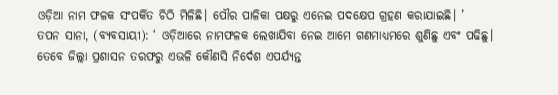ଓଡ଼ିଆ ନାମ ଫଳକ ସଂପର୍କିତ ଚିଠି ମିଳିଛି। ପୌର ପାଳିକା ପକ୍ଷରୁ ଏନେଇ ପଦକ୍ଷେପ ଗ୍ରହଣ କରାଯାଇଛି। ’
ତପନ ସାନା, (ବ୍ୟବସାୟୀ): ‘ ଓଡ଼ିଆରେ ନାମଫଳକ ଲେଖାଯିବା ନେଇ ଆମେ ଗଣମାଧ୍ୟମରେ ଶୁଣିଛୁ ଏବଂ ପଢିଛୁ। ତେବେ ଜିଲ୍ଲା ପ୍ରଶାସନ ତରଫରୁ ଏଭଳି କୌଣସି ନିର୍ଦେଶ ଏପର୍ଯ୍ୟନ୍ତ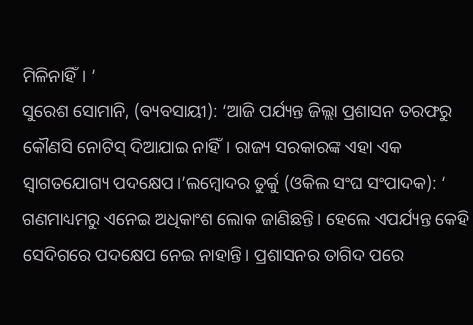ମିଳିନାହିଁ। ’
ସୁରେଶ ସୋମାନି, (ବ୍ୟବସାୟୀ): ‘ଆଜି ପର୍ଯ୍ୟନ୍ତ ଜିଲ୍ଲା ପ୍ରଶାସନ ତରଫରୁ କୌଣସି ନୋଟିସ୍ ଦିଆଯାଇ ନାହିଁ। ରାଜ୍ୟ ସରକାରଙ୍କ ଏହା ଏକ ସ୍ୱାଗତଯୋଗ୍ୟ ପଦକ୍ଷେପ।’ଲମ୍ବୋଦର ତୁର୍କୁ (ଓକିଲ ସଂଘ ସଂପାଦକ): ‘ ଗଣମାଧ୍ୟମରୁ ଏନେଇ ଅଧିକାଂଶ ଲୋକ ଜାଣିଛନ୍ତି। ହେଲେ ଏପର୍ଯ୍ୟନ୍ତ କେହି ସେଦିଗରେ ପଦକ୍ଷେପ ନେଇ ନାହାନ୍ତି। ପ୍ରଶାସନର ତାଗିଦ ପରେ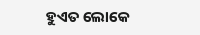ହୁଏତ ଲୋକେ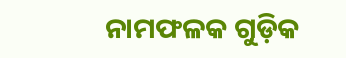ନାମଫଳକ ଗୁଡ଼ିକ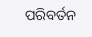ପରିବର୍ତନ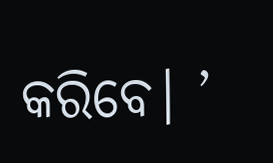କରିବେ। ’